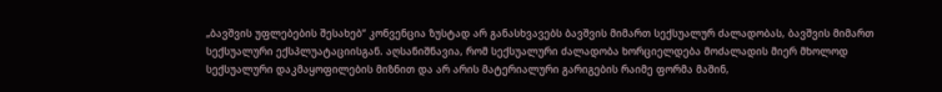„ბავშვის უფლებების შესახებ“ კონვენცია ზუსტად არ განასხვავებს ბავშვის მიმართ სექსუალურ ძალადობას, ბავშვის მიმართ სექსუალური ექსპლუატაციისგან. აღსანიშნავია, რომ სექსუალური ძალადობა ხორციელდება მოძალადის მიერ მხოლოდ სექსუალური დაკმაყოფილების მიზნით და არ არის მატერიალური გარიგების რაიმე ფორმა მაშინ,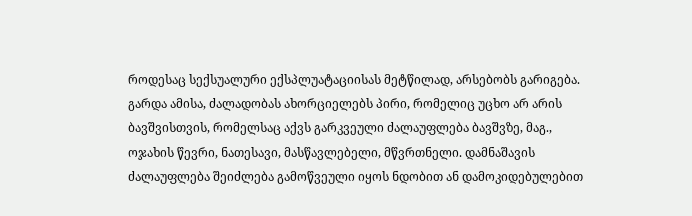როდესაც სექსუალური ექსპლუატაციისას მეტწილად, არსებობს გარიგება. გარდა ამისა, ძალადობას ახორციელებს პირი, რომელიც უცხო არ არის ბავშვისთვის, რომელსაც აქვს გარკვეული ძალაუფლება ბავშვზე, მაგ., ოჯახის წევრი, ნათესავი, მასწავლებელი, მწვრთნელი. დამნაშავის ძალაუფლება შეიძლება გამოწვეული იყოს ნდობით ან დამოკიდებულებით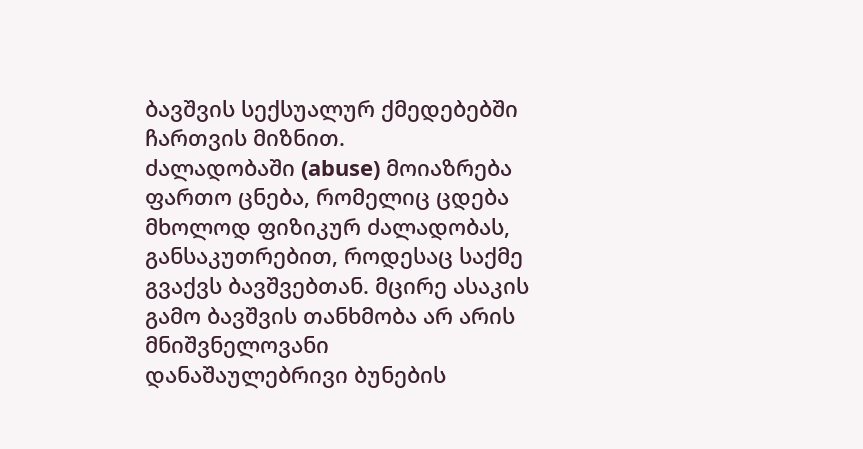ბავშვის სექსუალურ ქმედებებში ჩართვის მიზნით.
ძალადობაში (abuse) მოიაზრება ფართო ცნება, რომელიც ცდება მხოლოდ ფიზიკურ ძალადობას, განსაკუთრებით, როდესაც საქმე გვაქვს ბავშვებთან. მცირე ასაკის გამო ბავშვის თანხმობა არ არის მნიშვნელოვანი დანაშაულებრივი ბუნების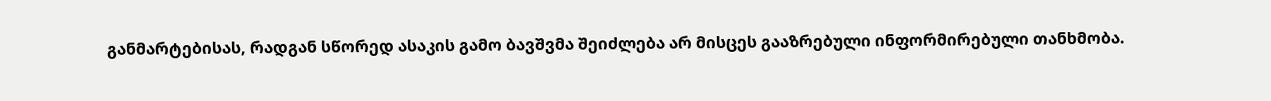განმარტებისას, რადგან სწორედ ასაკის გამო ბავშვმა შეიძლება არ მისცეს გააზრებული ინფორმირებული თანხმობა.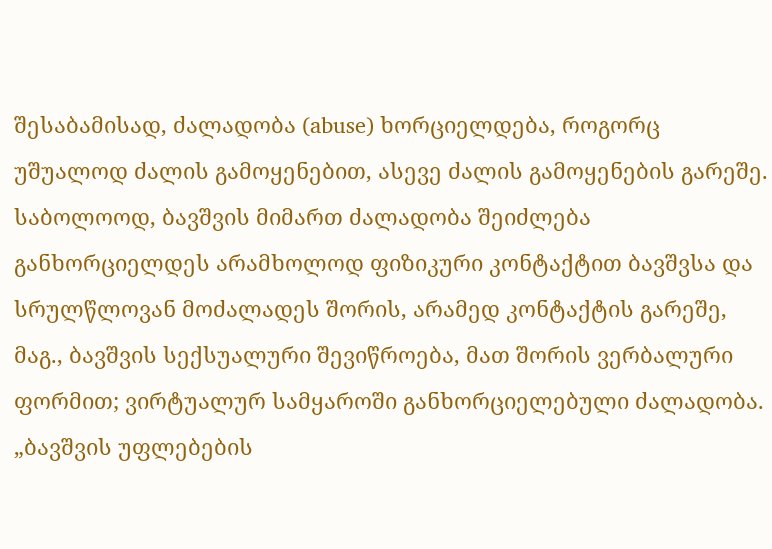შესაბამისად, ძალადობა (abuse) ხორციელდება, როგორც უშუალოდ ძალის გამოყენებით, ასევე ძალის გამოყენების გარეშე.
საბოლოოდ, ბავშვის მიმართ ძალადობა შეიძლება განხორციელდეს არამხოლოდ ფიზიკური კონტაქტით ბავშვსა და სრულწლოვან მოძალადეს შორის, არამედ კონტაქტის გარეშე, მაგ., ბავშვის სექსუალური შევიწროება, მათ შორის ვერბალური ფორმით; ვირტუალურ სამყაროში განხორციელებული ძალადობა.
„ბავშვის უფლებების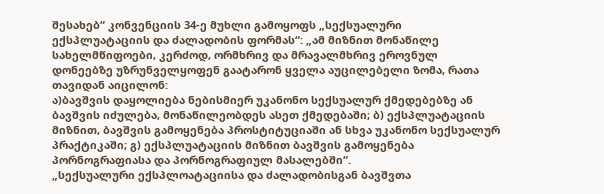შესახებ“ კონვენციის 34-ე მუხლი გამოყოფს „სექსუალური ექსპლუატაციის და ძალადობის ფორმას“: „ამ მიზნით მონაწილე სახელმწიფოები, კერძოდ, ორმხრივ და მრავალმხრივ ეროვნულ დონეებზე უზრუნველყოფენ გაატარონ ყველა აუცილებელი ზომა, რათა თავიდან აიცილონ:
ა)ბავშვის დაყოლიება ნებისმიერ უკანონო სექსუალურ ქმედებებზე ან ბავშვის იძულება, მონაწილეობდეს ასეთ ქმედებაში; ბ) ექსპლუატაციის მიზნით, ბავშვის გამოყენება პროსტიტუციაში ან სხვა უკანონო სექსუალურ პრაქტიკაში; გ) ექსპლუატაციის მიზნით ბავშვის გამოყენება პორნოგრაფიასა და პორნოგრაფიულ მასალებში“.
„სექსუალური ექსპლოატაციისა და ძალადობისგან ბავშვთა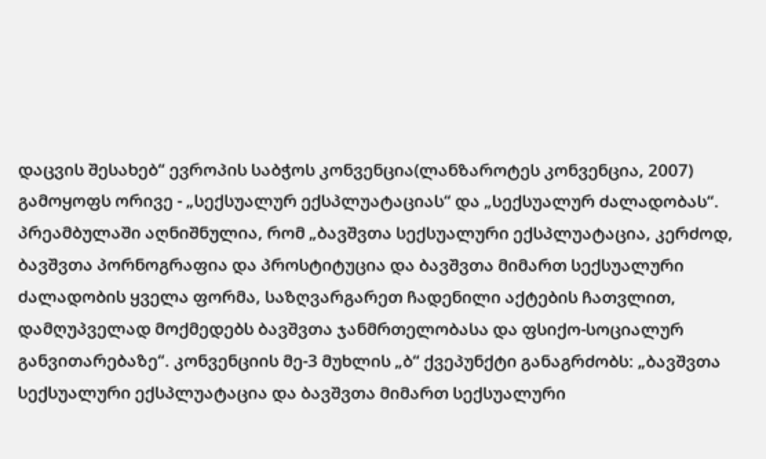დაცვის შესახებ“ ევროპის საბჭოს კონვენცია(ლანზაროტეს კონვენცია, 2007) გამოყოფს ორივე - „სექსუალურ ექსპლუატაციას“ და „სექსუალურ ძალადობას“. პრეამბულაში აღნიშნულია, რომ „ბავშვთა სექსუალური ექსპლუატაცია, კერძოდ, ბავშვთა პორნოგრაფია და პროსტიტუცია და ბავშვთა მიმართ სექსუალური ძალადობის ყველა ფორმა, საზღვარგარეთ ჩადენილი აქტების ჩათვლით, დამღუპველად მოქმედებს ბავშვთა ჯანმრთელობასა და ფსიქო-სოციალურ განვითარებაზე“. კონვენციის მე-3 მუხლის „ბ“ ქვეპუნქტი განაგრძობს: „ბავშვთა სექსუალური ექსპლუატაცია და ბავშვთა მიმართ სექსუალური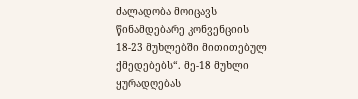ძალადობა მოიცავს წინამდებარე კონვენციის 18-23 მუხლებში მითითებულ ქმედებებს“. მე-18 მუხლი ყურადღებას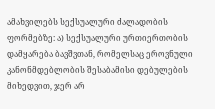ამახვილებს სექსუალური ძალადობის ფორმებზე: ა) სექსუალური ურთიერთობის დამყარება ბავშვთან, რომელსაც ეროვნული კანონმდებლობის შესაბამისი დებულების მიხედვით, ჯერ არ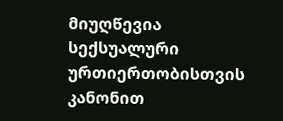მიუღწევია სექსუალური ურთიერთობისთვის კანონით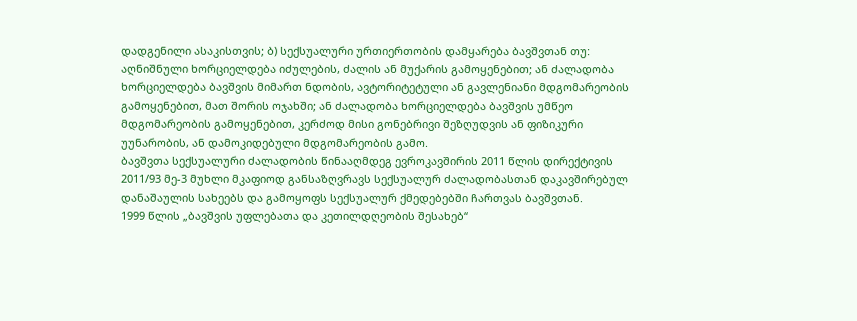დადგენილი ასაკისთვის; ბ) სექსუალური ურთიერთობის დამყარება ბავშვთან თუ: აღნიშნული ხორციელდება იძულების, ძალის ან მუქარის გამოყენებით; ან ძალადობა ხორციელდება ბავშვის მიმართ ნდობის, ავტორიტეტული ან გავლენიანი მდგომარეობის გამოყენებით, მათ შორის ოჯახში; ან ძალადობა ხორციელდება ბავშვის უმწეო მდგომარეობის გამოყენებით, კერძოდ მისი გონებრივი შეზღუდვის ან ფიზიკური უუნარობის, ან დამოკიდებული მდგომარეობის გამო.
ბავშვთა სექსუალური ძალადობის წინააღმდეგ ევროკავშირის 2011 წლის დირექტივის 2011/93 მე-3 მუხლი მკაფიოდ განსაზღვრავს სექსუალურ ძალადობასთან დაკავშირებულ დანაშაულის სახეებს და გამოყოფს სექსუალურ ქმედებებში ჩართვას ბავშვთან.
1999 წლის „ბავშვის უფლებათა და კეთილდღეობის შესახებ“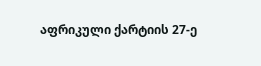აფრიკული ქარტიის 27-ე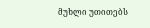მუხლი უთითებს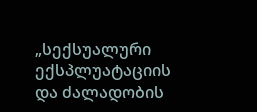„სექსუალური ექსპლუატაციის და ძალადობის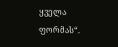ყველა ფორმას“.